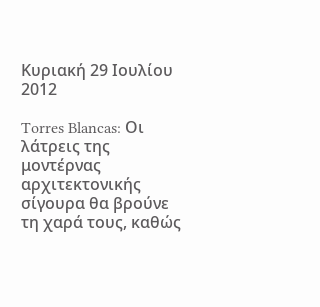Κυριακή 29 Ιουλίου 2012

Torres Blancas: Οι λάτρεις της μοντέρνας αρχιτεκτονικής σίγουρα θα βρούνε τη χαρά τους, καθώς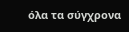όλα τα σύγχρονα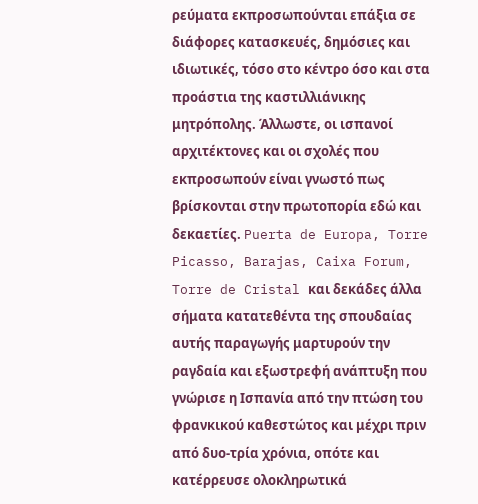ρεύματα εκπροσωπούνται επάξια σε διάφορες κατασκευές, δημόσιες και ιδιωτικές, τόσο στο κέντρο όσο και στα προάστια της καστιλλιάνικης μητρόπολης. Άλλωστε, οι ισπανοί αρχιτέκτονες και οι σχολές που εκπροσωπούν είναι γνωστό πως βρίσκονται στην πρωτοπορία εδώ και δεκαετίες. Puerta de Europa, Torre Picasso, Barajas, Caixa Forum, Torre de Cristal και δεκάδες άλλα σήματα κατατεθέντα της σπουδαίας αυτής παραγωγής μαρτυρούν την ραγδαία και εξωστρεφή ανάπτυξη που γνώρισε η Ισπανία από την πτώση του φρανκικού καθεστώτος και μέχρι πριν από δυο-τρία χρόνια, οπότε και κατέρρευσε ολοκληρωτικά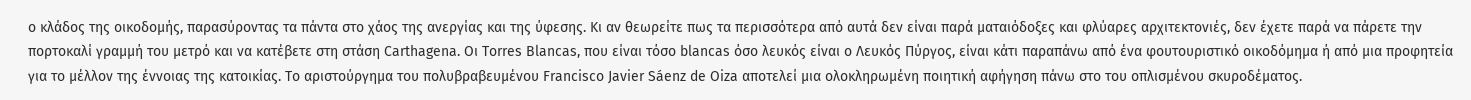ο κλάδος της οικοδομής, παρασύροντας τα πάντα στο χάος της ανεργίας και της ύφεσης. Κι αν θεωρείτε πως τα περισσότερα από αυτά δεν είναι παρά ματαιόδοξες και φλύαρες αρχιτεκτονιές, δεν έχετε παρά να πάρετε την πορτοκαλί γραμμή του μετρό και να κατέβετε στη στάση Carthagena. Οι Torres Blancas, που είναι τόσο blancas όσο λευκός είναι ο Λευκός Πύργος, είναι κάτι παραπάνω από ένα φουτουριστικό οικοδόμημα ή από μια προφητεία για το μέλλον της έννοιας της κατοικίας. Το αριστούργημα του πολυβραβευμένου Francisco Javier Sáenz de Oiza αποτελεί μια ολοκληρωμένη ποιητική αφήγηση πάνω στο του οπλισμένου σκυροδέματος.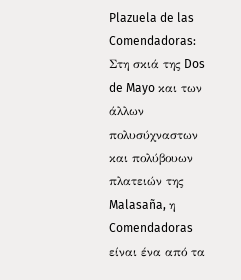Plazuela de las Comendadoras: Στη σκιά της Dos de Mayo και των άλλων πολυσύχναστων και πολύβουων πλατειών της Malasaña, η Comendadoras είναι ένα από τα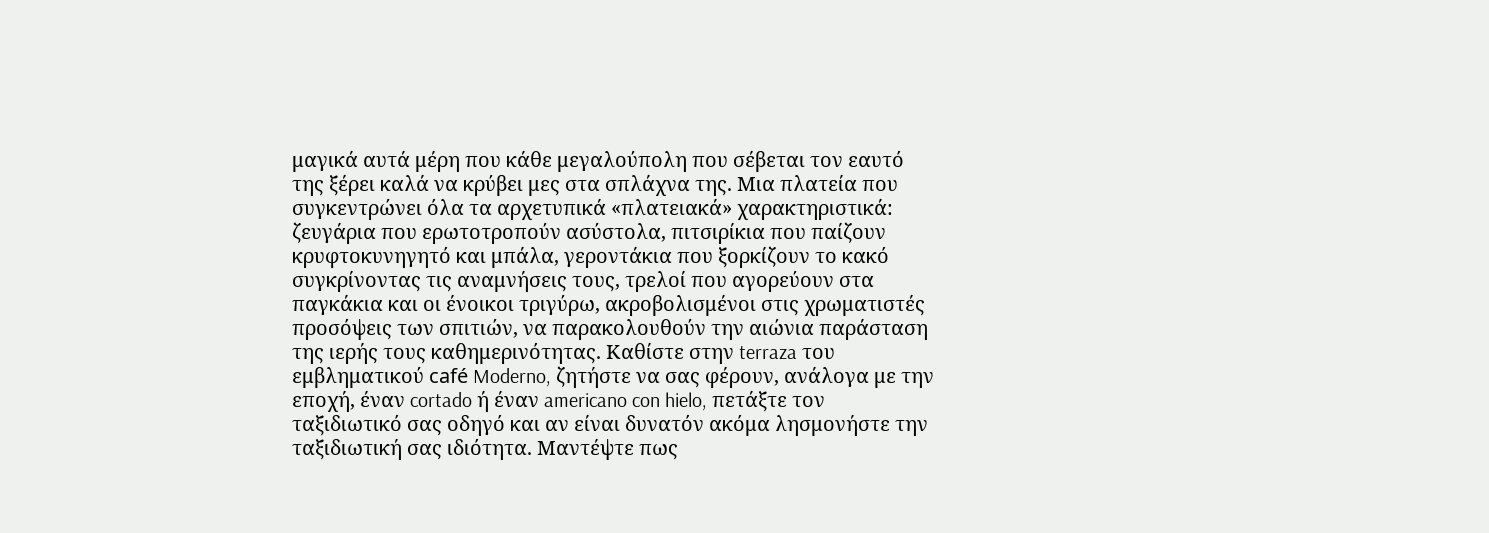μαγικά αυτά μέρη που κάθε μεγαλούπολη που σέβεται τον εαυτό της ξέρει καλά να κρύβει μες στα σπλάχνα της. Μια πλατεία που συγκεντρώνει όλα τα αρχετυπικά «πλατειακά» χαρακτηριστικά: ζευγάρια που ερωτοτροπούν ασύστολα, πιτσιρίκια που παίζουν κρυφτοκυνηγητό και μπάλα, γεροντάκια που ξορκίζουν το κακό συγκρίνοντας τις αναμνήσεις τους, τρελοί που αγορεύουν στα παγκάκια και οι ένοικοι τριγύρω, ακροβολισμένοι στις χρωματιστές προσόψεις των σπιτιών, να παρακολουθούν την αιώνια παράσταση της ιερής τους καθημερινότητας. Καθίστε στην terraza του εμβληματικού café Moderno, ζητήστε να σας φέρουν, ανάλογα με την εποχή, έναν cortado ή έναν americano con hielo, πετάξτε τον ταξιδιωτικό σας οδηγό και αν είναι δυνατόν ακόμα λησμονήστε την ταξιδιωτική σας ιδιότητα. Μαντέψτε πως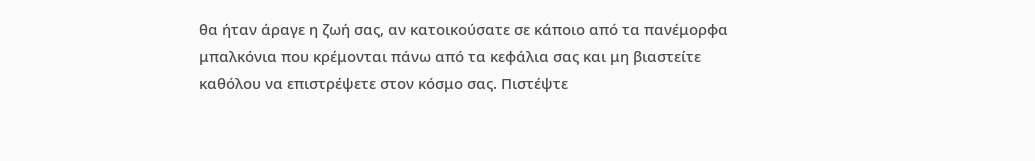θα ήταν άραγε η ζωή σας, αν κατοικούσατε σε κάποιο από τα πανέμορφα μπαλκόνια που κρέμονται πάνω από τα κεφάλια σας και μη βιαστείτε καθόλου να επιστρέψετε στον κόσμο σας. Πιστέψτε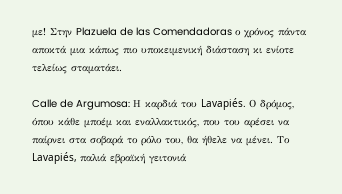με! Στην Plazuela de las Comendadoras ο χρόνος πάντα αποκτά μια κάπως πιο υποκειμενική διάσταση κι ενίοτε τελείως σταματάει.

Calle de Argumosa: Η καρδιά του Lavapiés. Ο δρόμος, όπου κάθε μποέμ και εναλλακτικός, που του αρέσει να παίρνει στα σοβαρά το ρόλο του, θα ήθελε να μένει. Το Lavapiés, παλιά εβραϊκή γειτονιά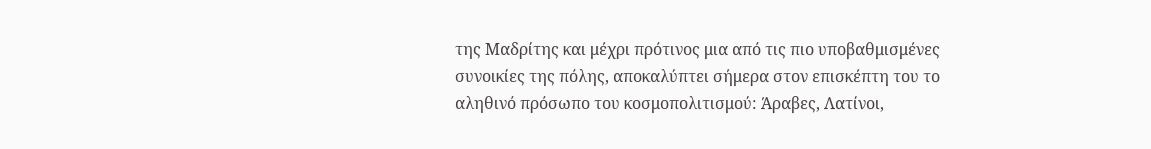της Μαδρίτης και μέχρι πρότινος μια από τις πιο υποβαθμισμένες συνοικίες της πόλης, αποκαλύπτει σήμερα στον επισκέπτη του το αληθινό πρόσωπο του κοσμοπολιτισμού: Άραβες, Λατίνοι,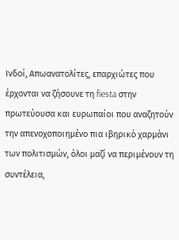Ινδοί, Απωανατολίτες, επαρχιώτες που έρχονται να ζήσουνε τη fiesta στην πρωτεύουσα και ευρωπαίοι που αναζητούν την απενοχοποιημένο πια ιβηρικό χαρμάνι των πολιτισμών, όλοι μαζί να περιμένουν τη συντέλεια,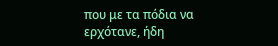που με τα πόδια να ερχότανε, ήδη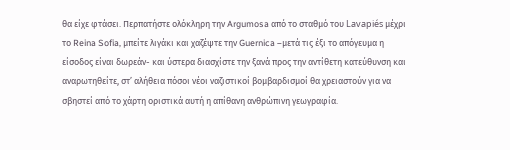θα είχε φτάσει. Περπατήστε ολόκληρη την Argumosa από το σταθμό του Lavapiés μέχρι το Reina Sofia, μπείτε λιγάκι και χαζέψτε την Guernica –μετά τις έξι το απόγευμα η είσοδος είναι δωρεάν- και ύστερα διασχίστε την ξανά προς την αντίθετη κατεύθυνση και αναρωτηθείτε, στ’ αλήθεια πόσοι νέοι ναζιστικοί βομβαρδισμοί θα χρειαστούν για να σβηστεί από το χάρτη οριστικά αυτή η απίθανη ανθρώπινη γεωγραφία.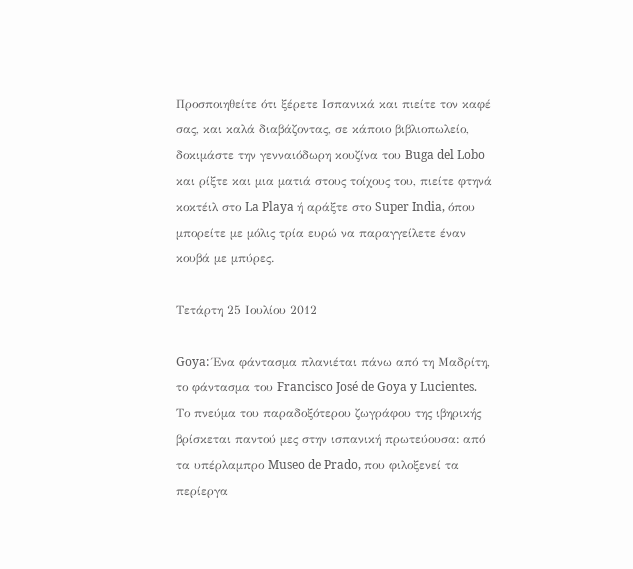Προσποιηθείτε ότι ξέρετε Ισπανικά και πιείτε τον καφέ σας, και καλά διαβάζοντας, σε κάποιο βιβλιοπωλείο, δοκιμάστε την γενναιόδωρη κουζίνα του Buga del Lobo και ρίξτε και μια ματιά στους τοίχους του, πιείτε φτηνά κοκτέιλ στο La Playa ή αράξτε στο Super India, όπου μπορείτε με μόλις τρία ευρώ να παραγγείλετε έναν κουβά με μπύρες.

Τετάρτη 25 Ιουλίου 2012

Goya: Ένα φάντασμα πλανιέται πάνω από τη Μαδρίτη, το φάντασμα του Francisco José de Goya y Lucientes. Το πνεύμα του παραδοξότερου ζωγράφου της ιβηρικής βρίσκεται παντού μες στην ισπανική πρωτεύουσα: από τα υπέρλαμπρο Museo de Prado, που φιλοξενεί τα περίεργα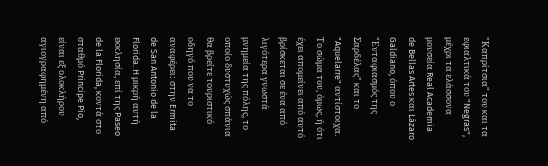"Καπρίτσια" του και τα εφιαλτικά του "Negras", μέχρι τα ελάσσονα μουσεία Real Academia de Bellas Artes και Lázaro Galdiano, όπου ο "Ενταφιασμός της Σαρδέλας" και το "Aquelarre" αντίστοιχα. Το σώμα του, όμως, ή ότι έχει απομείνει από αυτό βρίσκεται σε ένα από λιγότερα γνωστά μνημεία της πόλης, το οποίο δυστυχώς σπάνια θα βρείτε τουριστικό οδηγό που να το αναφέρει: στην Ermita de San Antonio de la Florida. H μικρή αυτή εκκλησία, επί της Paseo de la Florida, κοντά στο σταθμό Principe Pio, είναι εξ ολοκλήρου αγιογραφημένη από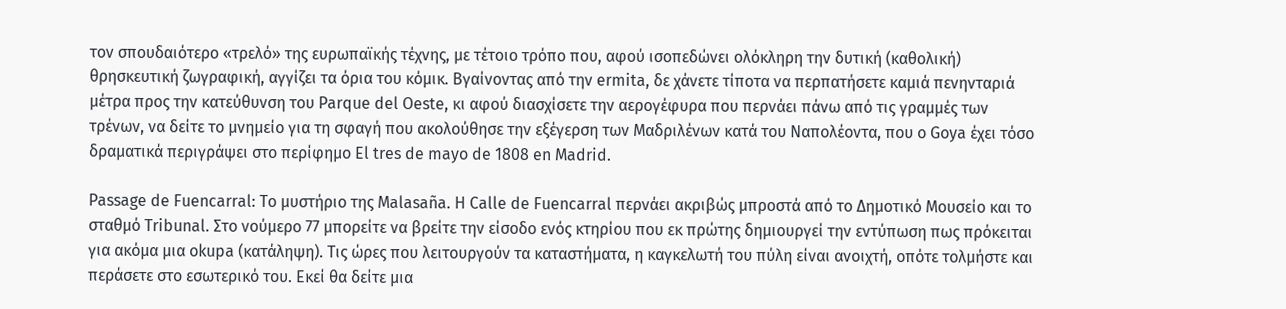τον σπουδαιότερο «τρελό» της ευρωπαϊκής τέχνης, με τέτοιο τρόπο που, αφού ισοπεδώνει ολόκληρη την δυτική (καθολική) θρησκευτική ζωγραφική, αγγίζει τα όρια του κόμικ. Βγαίνοντας από την ermita, δε χάνετε τίποτα να περπατήσετε καμιά πενηνταριά μέτρα προς την κατεύθυνση του Parque del Oeste, κι αφού διασχίσετε την αερογέφυρα που περνάει πάνω από τις γραμμές των τρένων, να δείτε το μνημείο για τη σφαγή που ακολούθησε την εξέγερση των Μαδριλένων κατά του Ναπολέοντα, που ο Goya έχει τόσο δραματικά περιγράψει στο περίφημο El tres de mayo de 1808 en Madrid.

Passage de Fuencarral: Το μυστήριο της Malasaña. Η Calle de Fuencarral περνάει ακριβώς μπροστά από το Δημοτικό Μουσείο και το σταθμό Tribunal. Στο νούμερο 77 μπορείτε να βρείτε την είσοδο ενός κτηρίου που εκ πρώτης δημιουργεί την εντύπωση πως πρόκειται για ακόμα μια okupa (κατάληψη). Τις ώρες που λειτουργούν τα καταστήματα, η καγκελωτή του πύλη είναι ανοιχτή, οπότε τολμήστε και περάσετε στο εσωτερικό του. Εκεί θα δείτε μια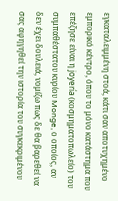εγκαταλειμμένη στοά, κάτι σαν αποτυχημένο εμπορικό κέντρο, όπου το μόνο κατάστημα που επέζησε είναι η joyería (κοσμηματοπωλείο) του συμπαθέστατου κυρίου Monge, ο οποίος, αν δεν έχει δουλειά, νομίζω πως δε θα βαρεθεί να σας αφηγηθεί την ιστορία του συγκεκριμένου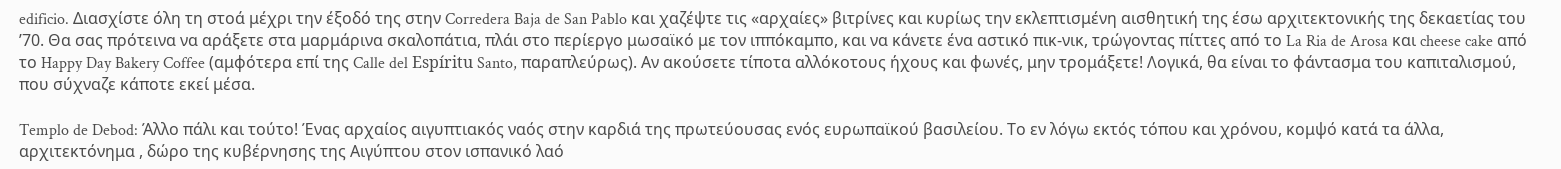edificio. Διασχίστε όλη τη στοά μέχρι την έξοδό της στην Corredera Baja de San Pablo και χαζέψτε τις «αρχαίες» βιτρίνες και κυρίως την εκλεπτισμένη αισθητική της έσω αρχιτεκτονικής της δεκαετίας του ’70. Θα σας πρότεινα να αράξετε στα μαρμάρινα σκαλοπάτια, πλάι στο περίεργο μωσαϊκό με τον ιππόκαμπο, και να κάνετε ένα αστικό πικ-νικ, τρώγοντας πίττες από το La Ria de Arosa και cheese cake από το Happy Day Bakery Coffee (αμφότερα επί της Calle del Espíritu Santo, παραπλεύρως). Αν ακούσετε τίποτα αλλόκοτους ήχους και φωνές, μην τρομάξετε! Λογικά, θα είναι το φάντασμα του καπιταλισμού, που σύχναζε κάποτε εκεί μέσα.

Templo de Debod: Άλλο πάλι και τούτο! Ένας αρχαίος αιγυπτιακός ναός στην καρδιά της πρωτεύουσας ενός ευρωπαϊκού βασιλείου. Το εν λόγω εκτός τόπου και χρόνου, κομψό κατά τα άλλα, αρχιτεκτόνημα , δώρο της κυβέρνησης της Αιγύπτου στον ισπανικό λαό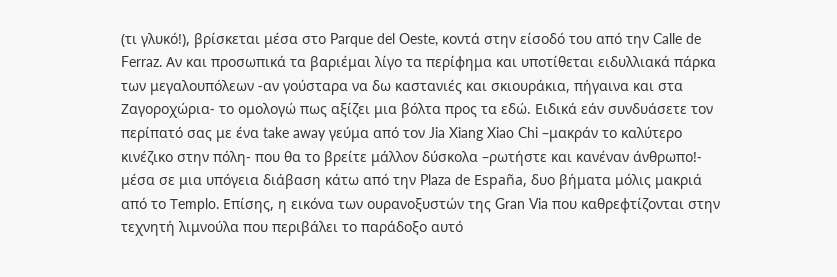(τι γλυκό!), βρίσκεται μέσα στο Parque del Oeste, κοντά στην είσοδό του από την Calle de Ferraz. Αν και προσωπικά τα βαριέμαι λίγο τα περίφημα και υποτίθεται ειδυλλιακά πάρκα των μεγαλουπόλεων -αν γούσταρα να δω καστανιές και σκιουράκια, πήγαινα και στα Ζαγοροχώρια- το ομολογώ πως αξίζει μια βόλτα προς τα εδώ. Ειδικά εάν συνδυάσετε τον περίπατό σας με ένα take away γεύμα από τον Jia Xiang Xiao Chi –μακράν το καλύτερο κινέζικο στην πόλη- που θα το βρείτε μάλλον δύσκολα –ρωτήστε και κανέναν άνθρωπο!- μέσα σε μια υπόγεια διάβαση κάτω από την Plaza de España, δυο βήματα μόλις μακριά από το Τemplo. Επίσης, η εικόνα των ουρανοξυστών της Gran Via που καθρεφτίζονται στην τεχνητή λιμνούλα που περιβάλει το παράδοξο αυτό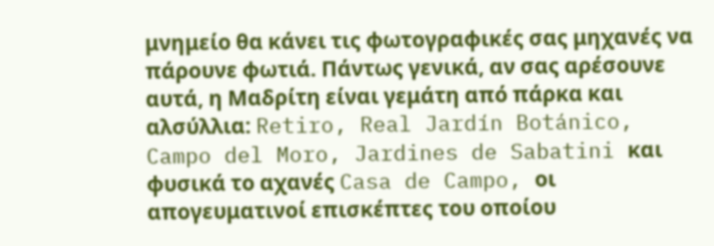μνημείο θα κάνει τις φωτογραφικές σας μηχανές να πάρουνε φωτιά. Πάντως γενικά, αν σας αρέσουνε αυτά, η Μαδρίτη είναι γεμάτη από πάρκα και αλσύλλια: Retiro, Real Jardín Botánico, Campo del Moro, Jardines de Sabatini και φυσικά το αχανές Casa de Campo, οι απογευματινοί επισκέπτες του οποίου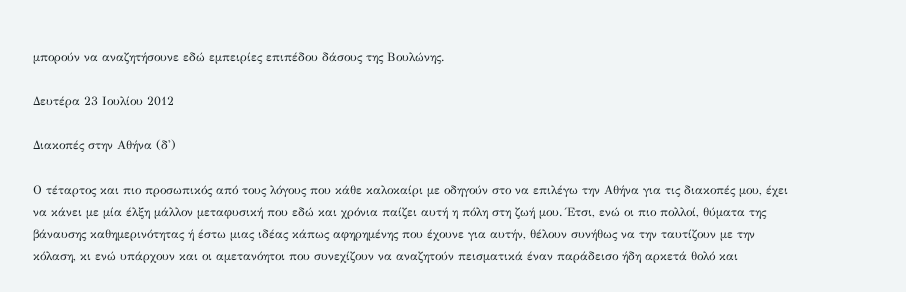μπορούν να αναζητήσουνε εδώ εμπειρίες επιπέδου δάσους της Βουλώνης.

Δευτέρα 23 Ιουλίου 2012

Διακοπές στην Αθήνα (δ')

Ο τέταρτος και πιο προσωπικός από τους λόγους που κάθε καλοκαίρι με οδηγούν στο να επιλέγω την Αθήνα για τις διακοπές μου, έχει να κάνει με μία έλξη μάλλον μεταφυσική που εδώ και χρόνια παίζει αυτή η πόλη στη ζωή μου. Έτσι, ενώ οι πιο πολλοί, θύματα της βάναυσης καθημερινότητας ή έστω μιας ιδέας κάπως αφηρημένης που έχουνε για αυτήν, θέλουν συνήθως να την ταυτίζουν με την κόλαση, κι ενώ υπάρχουν και οι αμετανόητοι που συνεχίζουν να αναζητούν πεισματικά έναν παράδεισο ήδη αρκετά θολό και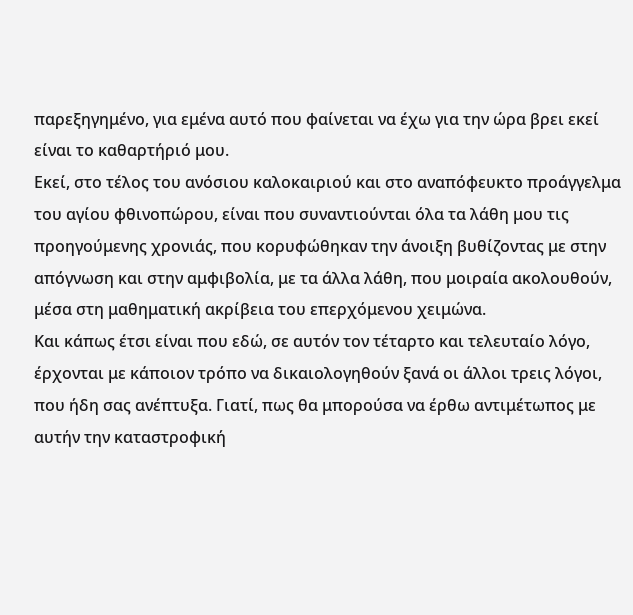παρεξηγημένο, για εμένα αυτό που φαίνεται να έχω για την ώρα βρει εκεί είναι το καθαρτήριό μου.
Εκεί, στο τέλος του ανόσιου καλοκαιριού και στο αναπόφευκτο προάγγελμα του αγίου φθινοπώρου, είναι που συναντιούνται όλα τα λάθη μου τις προηγούμενης χρονιάς, που κορυφώθηκαν την άνοιξη βυθίζοντας με στην απόγνωση και στην αμφιβολία, με τα άλλα λάθη, που μοιραία ακολουθούν, μέσα στη μαθηματική ακρίβεια του επερχόμενου χειμώνα.
Και κάπως έτσι είναι που εδώ, σε αυτόν τον τέταρτο και τελευταίο λόγο, έρχονται με κάποιον τρόπο να δικαιολογηθούν ξανά οι άλλοι τρεις λόγοι, που ήδη σας ανέπτυξα. Γιατί, πως θα μπορούσα να έρθω αντιμέτωπος με αυτήν την καταστροφική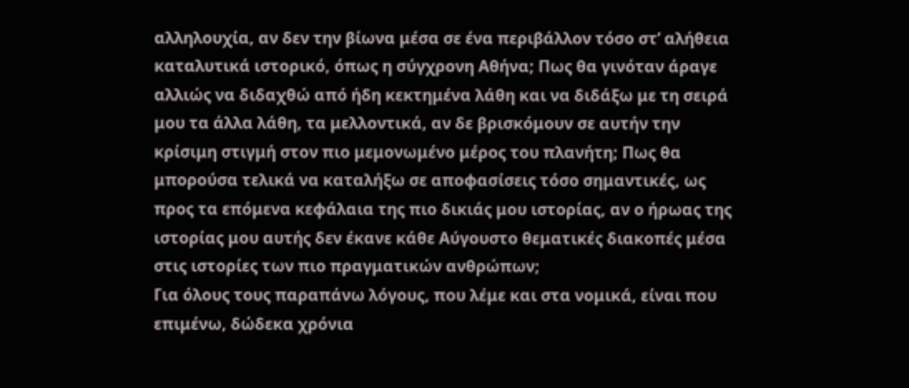αλληλουχία, αν δεν την βίωνα μέσα σε ένα περιβάλλον τόσο στ’ αλήθεια καταλυτικά ιστορικό, όπως η σύγχρονη Αθήνα; Πως θα γινόταν άραγε αλλιώς να διδαχθώ από ήδη κεκτημένα λάθη και να διδάξω με τη σειρά μου τα άλλα λάθη, τα μελλοντικά, αν δε βρισκόμουν σε αυτήν την κρίσιμη στιγμή στον πιο μεμονωμένο μέρος του πλανήτη; Πως θα μπορούσα τελικά να καταλήξω σε αποφασίσεις τόσο σημαντικές, ως προς τα επόμενα κεφάλαια της πιο δικιάς μου ιστορίας, αν ο ήρωας της ιστορίας μου αυτής δεν έκανε κάθε Αύγουστο θεματικές διακοπές μέσα στις ιστορίες των πιο πραγματικών ανθρώπων;
Για όλους τους παραπάνω λόγους, που λέμε και στα νομικά, είναι που επιμένω, δώδεκα χρόνια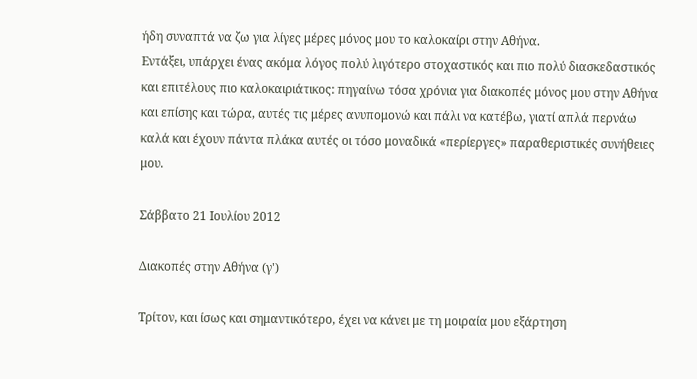ήδη συναπτά να ζω για λίγες μέρες μόνος μου το καλοκαίρι στην Αθήνα.
Εντάξει, υπάρχει ένας ακόμα λόγος πολύ λιγότερο στοχαστικός και πιο πολύ διασκεδαστικός και επιτέλους πιο καλοκαιριάτικος: πηγαίνω τόσα χρόνια για διακοπές μόνος μου στην Αθήνα και επίσης και τώρα, αυτές τις μέρες ανυπομονώ και πάλι να κατέβω, γιατί απλά περνάω καλά και έχουν πάντα πλάκα αυτές οι τόσο μοναδικά «περίεργες» παραθεριστικές συνήθειες μου.

Σάββατο 21 Ιουλίου 2012

Διακοπές στην Αθήνα (γ')

Τρίτον, και ίσως και σημαντικότερο, έχει να κάνει με τη μοιραία μου εξάρτηση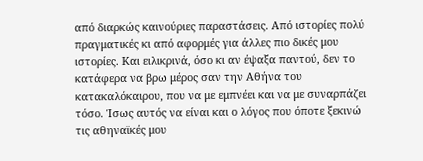από διαρκώς καινούριες παραστάσεις. Από ιστορίες πολύ πραγματικές κι από αφορμές για άλλες πιο δικές μου ιστορίες. Και ειλικρινά, όσο κι αν έψαξα παντού, δεν το κατάφερα να βρω μέρος σαν την Αθήνα του κατακαλόκαιρου, που να με εμπνέει και να με συναρπάζει τόσο. Ίσως αυτός να είναι και ο λόγος που όποτε ξεκινώ τις αθηναϊκές μου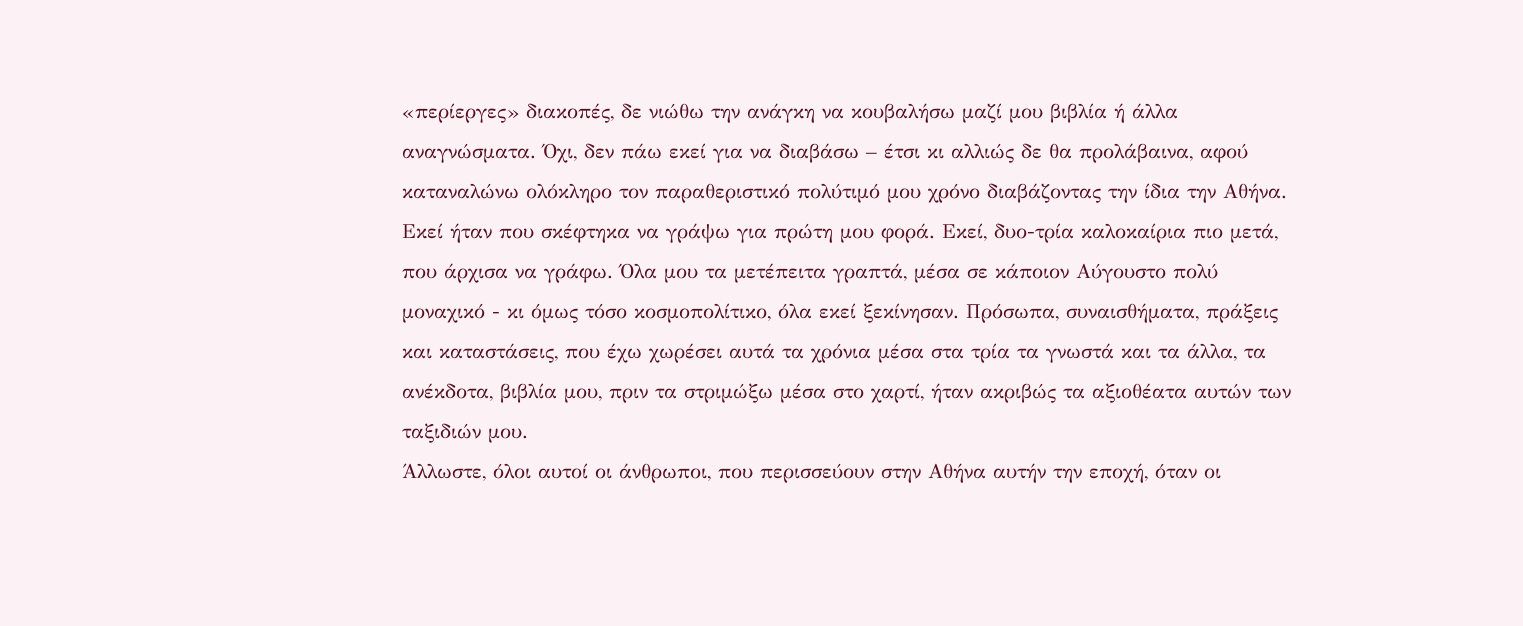«περίεργες» διακοπές, δε νιώθω την ανάγκη να κουβαλήσω μαζί μου βιβλία ή άλλα αναγνώσματα. Όχι, δεν πάω εκεί για να διαβάσω – έτσι κι αλλιώς δε θα προλάβαινα, αφού καταναλώνω ολόκληρο τον παραθεριστικό πολύτιμό μου χρόνο διαβάζοντας την ίδια την Αθήνα.
Εκεί ήταν που σκέφτηκα να γράψω για πρώτη μου φορά. Εκεί, δυο-τρία καλοκαίρια πιο μετά, που άρχισα να γράφω. Όλα μου τα μετέπειτα γραπτά, μέσα σε κάποιον Αύγουστο πολύ μοναχικό - κι όμως τόσο κοσμοπολίτικο, όλα εκεί ξεκίνησαν. Πρόσωπα, συναισθήματα, πράξεις και καταστάσεις, που έχω χωρέσει αυτά τα χρόνια μέσα στα τρία τα γνωστά και τα άλλα, τα ανέκδοτα, βιβλία μου, πριν τα στριμώξω μέσα στο χαρτί, ήταν ακριβώς τα αξιοθέατα αυτών των ταξιδιών μου.
Άλλωστε, όλοι αυτοί οι άνθρωποι, που περισσεύουν στην Αθήνα αυτήν την εποχή, όταν οι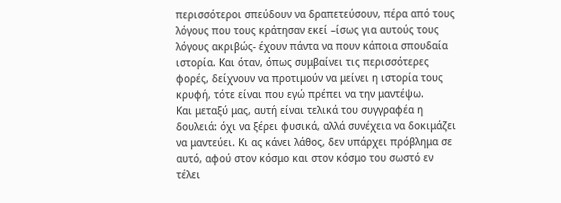περισσότεροι σπεύδουν να δραπετεύσουν, πέρα από τους λόγους που τους κράτησαν εκεί –ίσως για αυτούς τους λόγους ακριβώς- έχουν πάντα να πουν κάποια σπουδαία ιστορία. Και όταν, όπως συμβαίνει τις περισσότερες φορές, δείχνουν να προτιμούν να μείνει η ιστορία τους κρυφή, τότε είναι που εγώ πρέπει να την μαντέψω.
Και μεταξύ μας, αυτή είναι τελικά του συγγραφέα η δουλειά: όχι να ξέρει φυσικά, αλλά συνέχεια να δοκιμάζει να μαντεύει. Κι ας κάνει λάθος, δεν υπάρχει πρόβλημα σε αυτό, αφού στον κόσμο και στον κόσμο του σωστό εν τέλει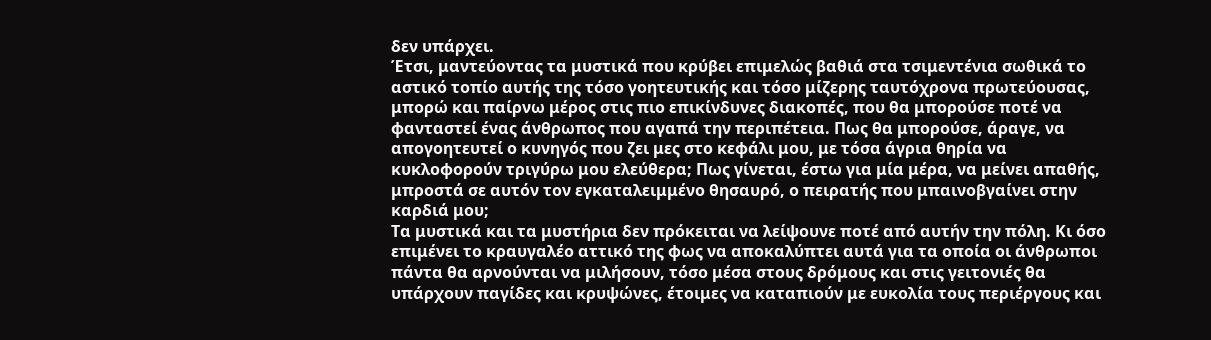δεν υπάρχει.
Έτσι, μαντεύοντας τα μυστικά που κρύβει επιμελώς βαθιά στα τσιμεντένια σωθικά το αστικό τοπίο αυτής της τόσο γοητευτικής και τόσο μίζερης ταυτόχρονα πρωτεύουσας, μπορώ και παίρνω μέρος στις πιο επικίνδυνες διακοπές, που θα μπορούσε ποτέ να φανταστεί ένας άνθρωπος που αγαπά την περιπέτεια. Πως θα μπορούσε, άραγε, να απογοητευτεί ο κυνηγός που ζει μες στο κεφάλι μου, με τόσα άγρια θηρία να κυκλοφορούν τριγύρω μου ελεύθερα; Πως γίνεται, έστω για μία μέρα, να μείνει απαθής, μπροστά σε αυτόν τον εγκαταλειμμένο θησαυρό, ο πειρατής που μπαινοβγαίνει στην καρδιά μου;
Τα μυστικά και τα μυστήρια δεν πρόκειται να λείψουνε ποτέ από αυτήν την πόλη. Κι όσο επιμένει το κραυγαλέο αττικό της φως να αποκαλύπτει αυτά για τα οποία οι άνθρωποι πάντα θα αρνούνται να μιλήσουν, τόσο μέσα στους δρόμους και στις γειτονιές θα υπάρχουν παγίδες και κρυψώνες, έτοιμες να καταπιούν με ευκολία τους περιέργους και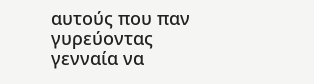αυτούς που παν γυρεύοντας γενναία να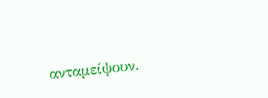ανταμείψουν.